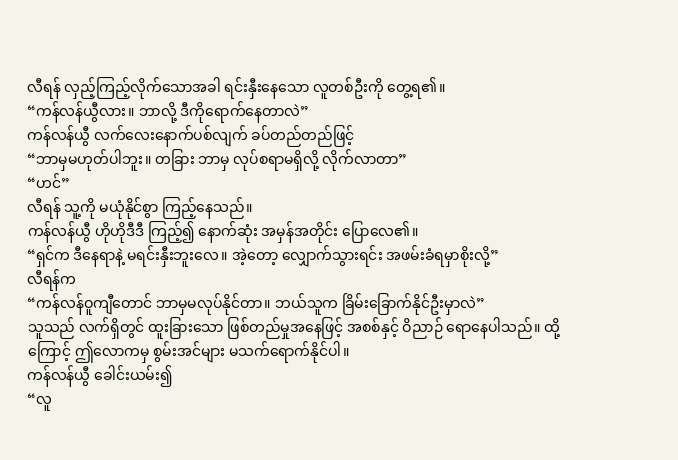လီရန် လှည့်ကြည့်လိုက်သောအခါ ရင်းနှီးနေသော လူတစ်ဦးကို တွေ့ရ၏။
“ကန်လန်ယွီလား။ ဘာလို့ ဒီကိုရောက်နေတာလဲ”
ကန်လန်ယွီ လက်လေးနောက်ပစ်လျက် ခပ်တည်တည်ဖြင့်
“ဘာမှမဟုတ်ပါဘူး။ တခြား ဘာမှ လုပ်စရာမရှိလို့ လိုက်လာတာ”
“ဟင်”
လီရန် သူ့ကို မယုံနိုင်စွာ ကြည့်နေသည်။
ကန်လန်ယွီ ဟိုဟိုဒီဒီ ကြည့်၍ နောက်ဆုံး အမှန်အတိုင်း ပြောလေ၏။
“ရှင်က ဒီနေရာနဲ့ မရင်းနှီးဘူးလေ။ အဲ့တော့ လျှောက်သွားရင်း အဖမ်းခံရမှာစိုးလို့”
လီရန်က
“ကန်လန်ဝူကျီတောင် ဘာမှမလုပ်နိုင်တာ။ ဘယ်သူက ခြိမ်းခြောက်နိုင်ဦးမှာလဲ”
သူသည် လက်ရှိတွင် ထူးခြားသော ဖြစ်တည်မှုအနေဖြင့် အစစ်နှင့် ဝိညာဉ် ရောနေပါသည်။ ထို့ကြောင့် ဤလောကမှ စွမ်းအင်များ မသက်ရောက်နိုင်ပါ။
ကန်လန်ယွီ ခေါင်းယမ်း၍
“လူ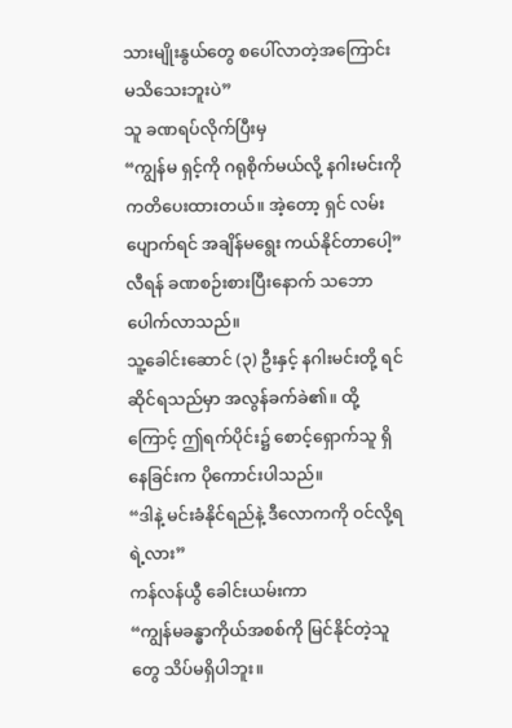သားမျိုးနွယ်တွေ စပေါ်လာတဲ့အကြောင်း မသိသေးဘူးပဲ”
သူ ခဏရပ်လိုက်ပြီးမှ
“ကျွန်မ ရှင့်ကို ဂရုစိုက်မယ်လို့ နဂါးမင်းကို ကတိပေးထားတယ်။ အဲ့တော့ ရှင် လမ်းပျောက်ရင် အချိန်မရွေး ကယ်နိုင်တာပေါ့”
လီရန် ခဏစဉ်းစားပြီးနောက် သဘောပေါက်လာသည်။
သူ့ခေါင်းဆောင် (၃) ဦးနှင့် နဂါးမင်းတို့ ရင်ဆိုင်ရသည်မှာ အလွန်ခက်ခဲ၏။ ထို့ကြောင့် ဤရက်ပိုင်း၌ စောင့်ရှောက်သူ ရှိနေခြင်းက ပိုကောင်းပါသည်။
“ဒါနဲ့ မင်းခံနိုင်ရည်နဲ့ ဒီလောကကို ဝင်လို့ရရဲ့လား”
ကန်လန်ယွီ ခေါင်းယမ်းကာ
“ကျွန်မခန္ဓာကိုယ်အစစ်ကို မြင်နိုင်တဲ့သူတွေ သိပ်မရှိပါဘူး။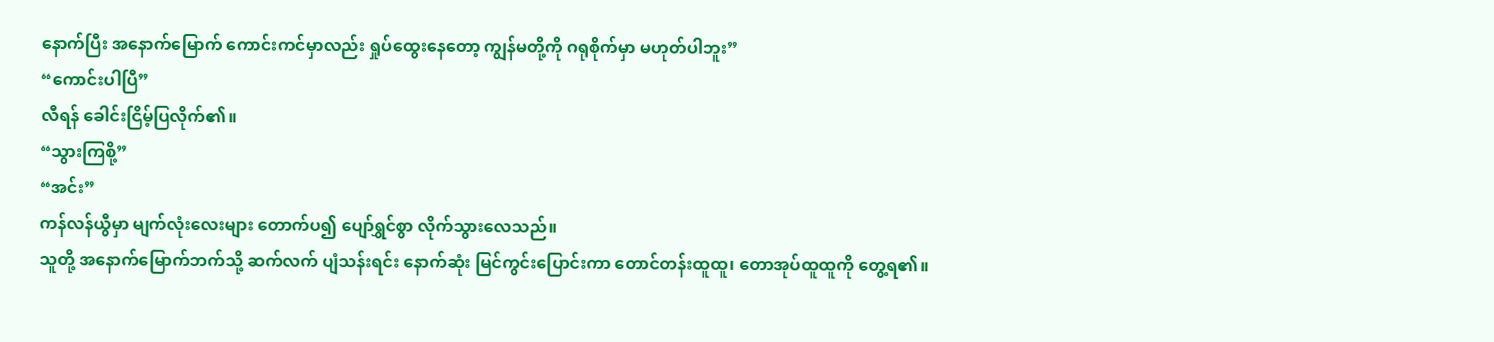နောက်ပြီး အနောက်မြောက် ကောင်းကင်မှာလည်း ရှုပ်ထွေးနေတော့ ကျွန်မတို့ကို ဂရုစိုက်မှာ မဟုတ်ပါဘူး”
“ကောင်းပါပြီ”
လီရန် ခေါင်းငြိမ့်ပြလိုက်၏။
“သွားကြစို့”
“အင်း”
ကန်လန်ယွီမှာ မျက်လုံးလေးများ တောက်ပ၍ ပျော်ရွှင်စွာ လိုက်သွားလေသည်။
သူတို့ အနောက်မြောက်ဘက်သို့ ဆက်လက် ပျံသန်းရင်း နောက်ဆုံး မြင်ကွင်းပြောင်းကာ တောင်တန်းထူထူ၊ တောအုပ်ထူထူကို တွေ့ရ၏။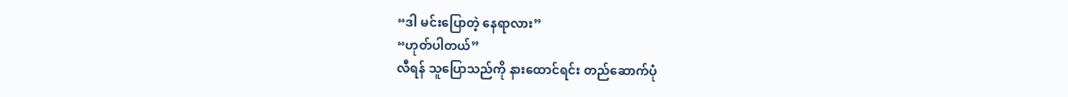“ဒါ မင်းပြောတဲ့ နေရာလား”
“ဟုတ်ပါတယ်”
လီရန် သူပြောသည်ကို နားထောင်ရင်း တည်ဆောက်ပုံ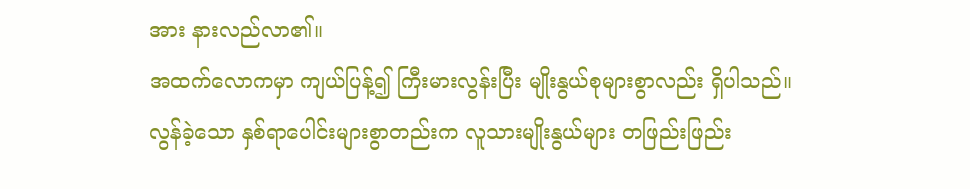အား နားလည်လာ၏။
အထက်လောကမှာ ကျယ်ပြန့်၍ ကြီးမားလွန်းပြီး မျိုးနွယ်စုများစွာလည်း ရှိပါသည်။
လွန်ခဲ့သော နှစ်ရာပေါင်းများစွာတည်းက လူသားမျိုးနွယ်များ တဖြည်းဖြည်း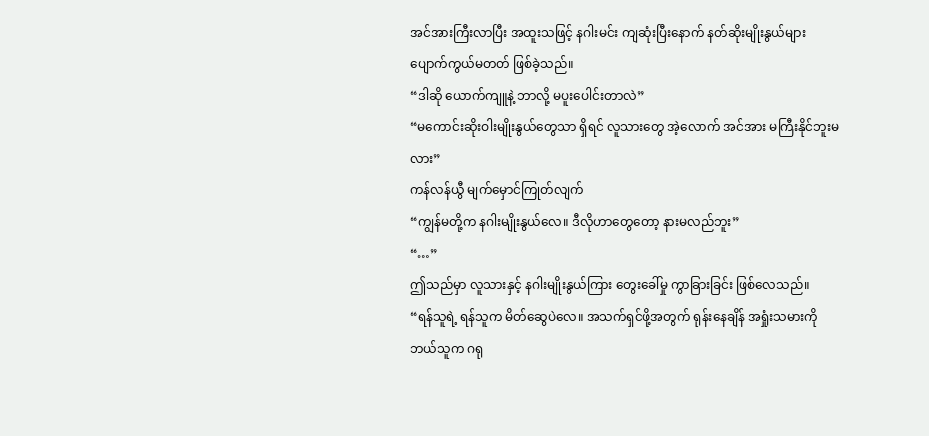အင်အားကြီးလာပြီး အထူးသဖြင့် နဂါးမင်း ကျဆုံးပြီးနောက် နတ်ဆိုးမျိုးနွယ်များ ပျောက်ကွယ်မတတ် ဖြစ်ခဲ့သည်။
“ဒါဆို ယောက်ကျူနဲ့ ဘာလို့ မပူးပေါင်းတာလဲ”
“မကောင်းဆိုးဝါးမျိုးနွယ်တွေသာ ရှိရင် လူသားတွေ အဲ့လောက် အင်အား မကြီးနိုင်ဘူးမလား”
ကန်လန်ယွီ မျက်မှောင်ကြုတ်လျက်
“ကျွန်မတို့က နဂါးမျိုးနွယ်လေ။ ဒီလိုဟာတွေတော့ နားမလည်ဘူး”
“…”
ဤသည်မှာ လူသားနှင့် နဂါးမျိုးနွယ်ကြား တွေးခေါ်မှု ကွာခြားခြင်း ဖြစ်လေသည်။
“ရန်သူရဲ့ ရန်သူက မိတ်ဆွေပဲလေ။ အသက်ရှင်ဖို့အတွက် ရုန်းနေချိန် အရှုံးသမားကို ဘယ်သူက ဂရု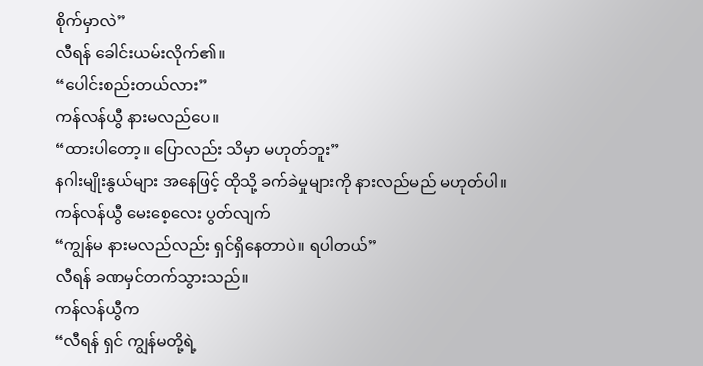စိုက်မှာလဲ”
လီရန် ခေါင်းယမ်းလိုက်၏။
“ပေါင်းစည်းတယ်လား”
ကန်လန်ယွီ နားမလည်ပေ။
“ထားပါတော့။ ပြောလည်း သိမှာ မဟုတ်ဘူး”
နဂါးမျိုးနွယ်များ အနေဖြင့် ထိုသို့ ခက်ခဲမှုများကို နားလည်မည် မဟုတ်ပါ။
ကန်လန်ယွီ မေးစေ့လေး ပွတ်လျက်
“ကျွန်မ နားမလည်လည်း ရှင်ရှိနေတာပဲ။ ရပါတယ်”
လီရန် ခဏမှင်တက်သွားသည်။
ကန်လန်ယွီက
“လီရန် ရှင် ကျွန်မတို့ရဲ့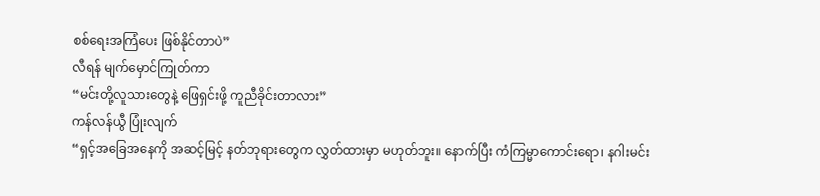စစ်ရေးအကြံပေး ဖြစ်နိုင်တာပဲ”
လီရန် မျက်မှောင်ကြုတ်ကာ
“မင်းတို့လူသားတွေနဲ့ ဖြေရှင်းဖို့ ကူညီခိုင်းတာလား”
ကန်လန်ယွီ ပြုံးလျက်
“ရှင့်အခြေအနေကို အဆင့်မြင့် နတ်ဘုရားတွေက လွှတ်ထားမှာ မဟုတ်ဘူး။ နောက်ပြီး ကံကြမ္မာကောင်းရော၊ နဂါးမင်း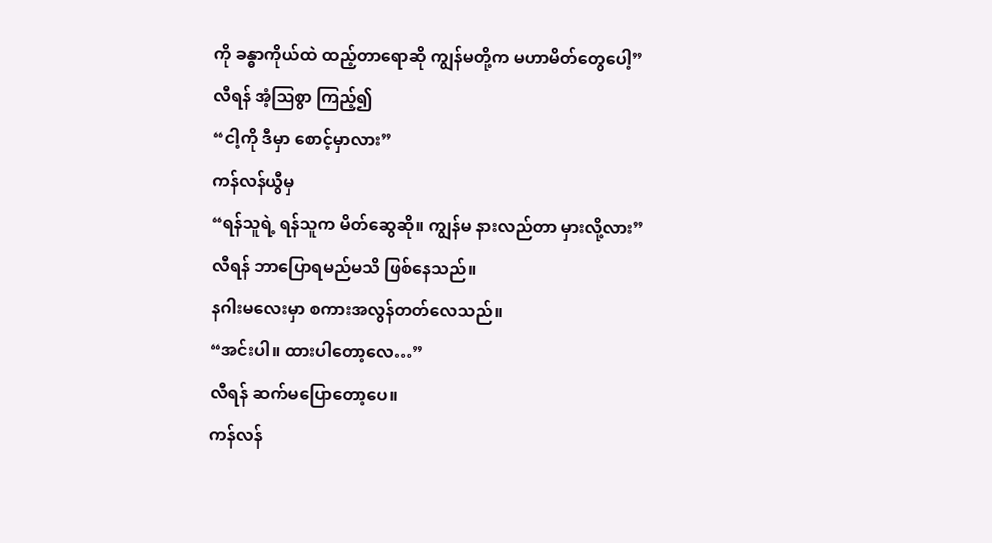ကို ခန္ဓာကိုယ်ထဲ ထည့်တာရောဆို ကျွန်မတို့က မဟာမိတ်တွေပေါ့”
လီရန် အံ့ဩစွာ ကြည့်၍
“ငါ့ကို ဒီမှာ စောင့်မှာလား”
ကန်လန်ယွီမှ
“ရန်သူရဲ့ ရန်သူက မိတ်ဆွေဆို။ ကျွန်မ နားလည်တာ မှားလို့လား”
လီရန် ဘာပြောရမည်မသိ ဖြစ်နေသည်။
နဂါးမလေးမှာ စကားအလွန်တတ်လေသည်။
“အင်းပါ။ ထားပါတော့လေ…”
လီရန် ဆက်မပြောတော့ပေ။
ကန်လန်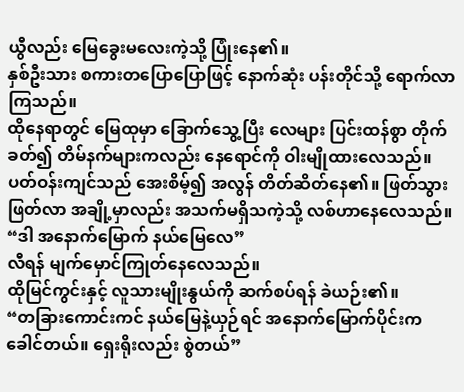ယွီလည်း မြေခွေးမလေးကဲ့သို့ ပြုံးနေ၏။
နှစ်ဦးသား စကားတပြောပြောဖြင့် နောက်ဆုံး ပန်းတိုင်သို့ ရောက်လာကြသည်။
ထိုနေရာတွင် မြေထုမှာ ခြောက်သွေ့ပြီး လေများ ပြင်းထန်စွာ တိုက်ခတ်၍ တိမ်နက်များကလည်း နေရောင်ကို ဝါးမျိုထားလေသည်။
ပတ်ဝန်းကျင်သည် အေးစိမ့်၍ အလွန် တိတ်ဆိတ်နေ၏။ ဖြတ်သွား ဖြတ်လာ အချို့မှာလည်း အသက်မရှိသကဲ့သို့ လစ်ဟာနေလေသည်။
“ဒါ အနောက်မြောက် နယ်မြေလေ”
လီရန် မျက်မှောင်ကြုတ်နေလေသည်။
ထိုမြင်ကွင်းနှင့် လူသားမျိုးနွယ်ကို ဆက်စပ်ရန် ခဲယဉ်း၏။
“တခြားကောင်းကင် နယ်မြေနဲ့ယှဉ်ရင် အနောက်မြောက်ပိုင်းက ခေါင်တယ်။ ရှေးရိုးလည်း စွဲတယ်”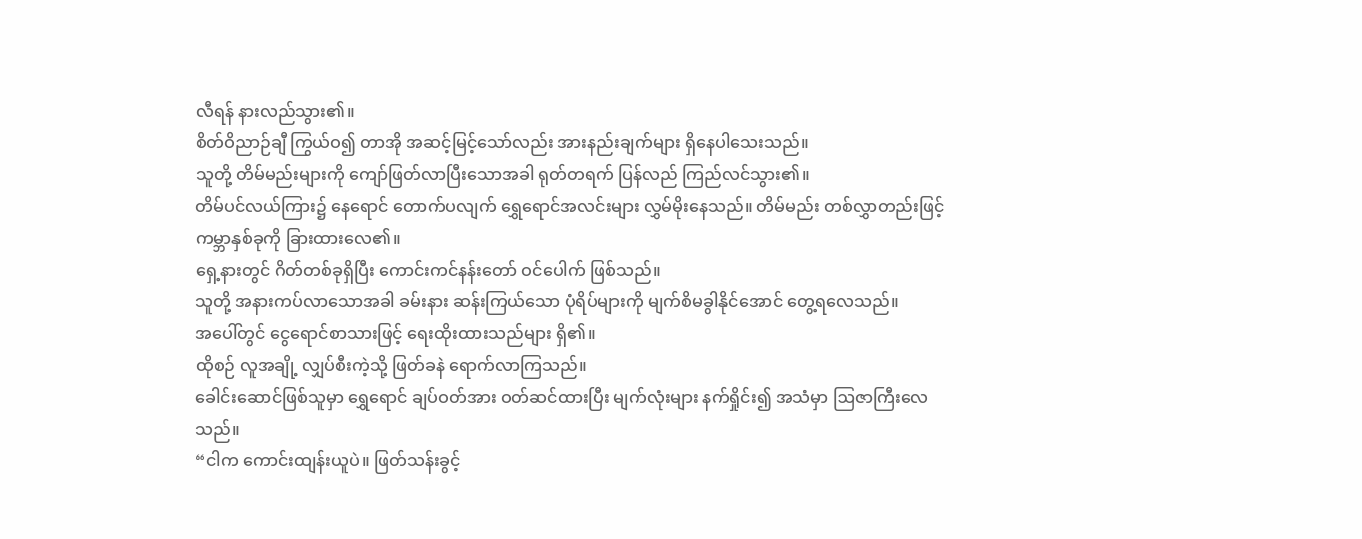လီရန် နားလည်သွား၏။
စိတ်ဝိညာဉ်ချီ ကြွယ်ဝ၍ တာအို အဆင့်မြင့်သော်လည်း အားနည်းချက်များ ရှိနေပါသေးသည်။
သူတို့ တိမ်မည်းများကို ကျော်ဖြတ်လာပြီးသောအခါ ရုတ်တရက် ပြန်လည် ကြည်လင်သွား၏။
တိမ်ပင်လယ်ကြား၌ နေရောင် တောက်ပလျက် ရွှေရောင်အလင်းများ လွှမ်မိုးနေသည်။ တိမ်မည်း တစ်လွှာတည်းဖြင့် ကမ္ဘာနှစ်ခုကို ခြားထားလေ၏။
ရှေ့နားတွင် ဂိတ်တစ်ခုရှိပြီး ကောင်းကင်နန်းတော် ဝင်ပေါက် ဖြစ်သည်။
သူတို့ အနားကပ်လာသောအခါ ခမ်းနား ဆန်းကြယ်သော ပုံရိပ်များကို မျက်စိမခွါနိုင်အောင် တွေ့ရလေသည်။
အပေါ်တွင် ငွေရောင်စာသားဖြင့် ရေးထိုးထားသည်များ ရှိ၏။
ထိုစဉ် လူအချို့ လျှပ်စီးကဲ့သို့ ဖြတ်ခနဲ ရောက်လာကြသည်။
ခေါင်းဆောင်ဖြစ်သူမှာ ရွှေရောင် ချပ်ဝတ်အား ဝတ်ဆင်ထားပြီး မျက်လုံးများ နက်ရှိုင်း၍ အသံမှာ ဩဇာကြီးလေသည်။
“ငါက ကောင်းထျန်းယူပဲ။ ဖြတ်သန်းခွင့်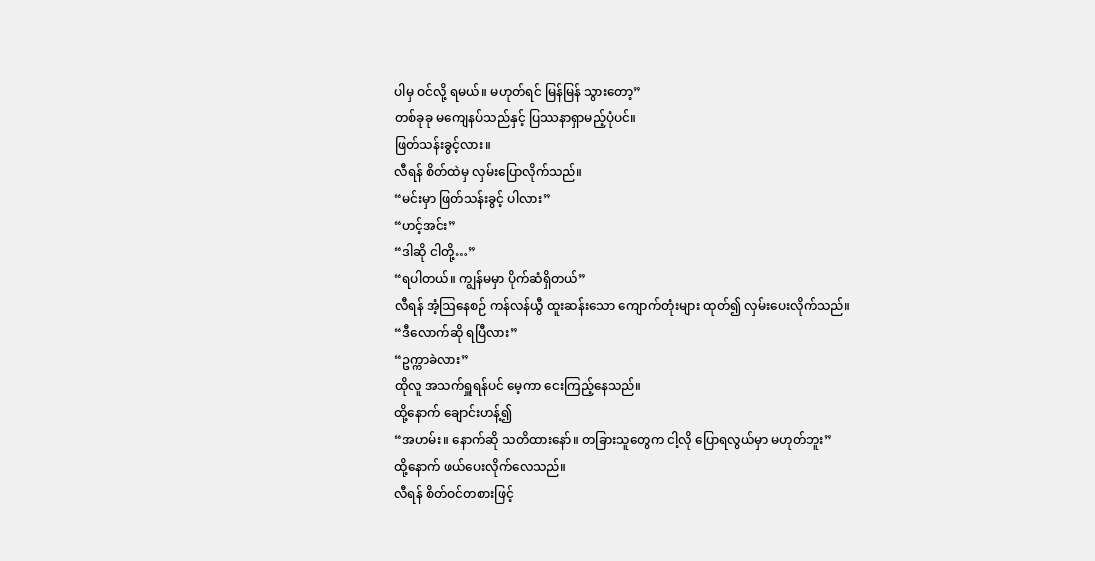ပါမှ ဝင်လို့ ရမယ်။ မဟုတ်ရင် မြန်မြန် သွားတော့”
တစ်ခုခု မကျေနပ်သည်နှင့် ပြဿနာရှာမည့်ပုံပင်။
ဖြတ်သန်းခွင့်လား။
လီရန် စိတ်ထဲမှ လှမ်းပြောလိုက်သည်။
“မင်းမှာ ဖြတ်သန်းခွင့် ပါလား”
“ဟင့်အင်း”
“ဒါဆို ငါတို့…”
“ရပါတယ်။ ကျွန်မမှာ ပိုက်ဆံရှိတယ်”
လီရန် အံ့ဩနေစဉ် ကန်လန်ယွီ ထူးဆန်းသော ကျောက်တုံးများ ထုတ်၍ လှမ်းပေးလိုက်သည်။
“ဒီလောက်ဆို ရပြီလား”
“ဥက္ကာခဲလား”
ထိုလူ အသက်ရှူရန်ပင် မေ့ကာ ငေးကြည့်နေသည်။
ထို့နောက် ချောင်းဟန့်၍
“အဟမ်း။ နောက်ဆို သတိထားနော်။ တခြားသူတွေက ငါ့လို ပြောရလွယ်မှာ မဟုတ်ဘူး”
ထို့နောက် ဖယ်ပေးလိုက်လေသည်။
လီရန် စိတ်ဝင်တစားဖြင့်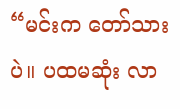“မင်းက တော်သားပဲ။ ပထမဆုံး လာ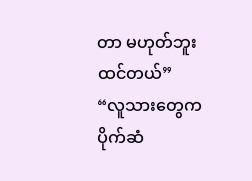တာ မဟုတ်ဘူး ထင်တယ်”
“လူသားတွေက ပိုက်ဆံ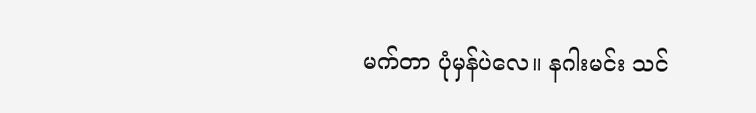မက်တာ ပုံမှန်ပဲလေ။ နဂါးမင်း သင်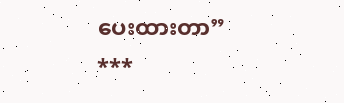ပေးထားတာ”
***